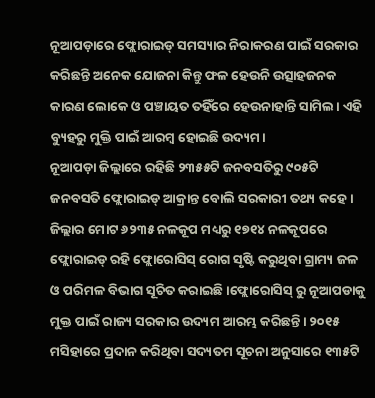ନୂଆପଡ଼ାରେ ଫ୍ଲୋରାଇଡ୍ ସମସ୍ୟାର ନିରାକରଣ ପାଇଁ ସରକାର କରିଛନ୍ତି ଅନେକ ଯୋଜନା କିନ୍ତୁ ଫଳ ହେଉନି ଉତ୍ସାହଜନକ କାରଣ ଲୋକେ ଓ ପଞ୍ଚାୟତ ତହିଁରେ ହେଉନାହାନ୍ତି ସାମିଲ। ଏହି ବ୍ୟୁହରୁ ମୁକ୍ତି ପାଇଁ ଆରମ୍ୱ ହୋଇଛି ଉଦ୍ୟମ।
ନୂଆପଡ଼ା ଜିଲ୍ଲାରେ ରହିଛି ୨୩୫୫ଟି ଜନବସତିରୁ ୯୦୫ଟି ଜନବସତି ଫ୍ଲୋରାଇଡ୍ ଆକ୍ରାନ୍ତ ବୋଲି ସରକାରୀ ତଥ୍ୟ କହେ। ଜିଲ୍ଲାର ମୋଟ ୬୨୩୫ ନଳକୂପ ମଧ୍ୟରୁ ୧୭୧୪ ନଳକୂପରେ ଫ୍ଲୋରାଇଡ୍ ରହି ଫ୍ଲୋରୋସିସ୍ ରୋଗ ସୃଷ୍ଟି କରୁଥିବା ଗ୍ରାମ୍ୟ ଜଳ ଓ ପରିମଳ ବିଭାଗ ସୂଚିତ କରାଇଛି।ଫ୍ଲୋରୋସିସ୍ ରୁ ନୂଆପଡାକୁ ମୁକ୍ତ ପାଇଁ ରାଜ୍ୟ ସରକାର ଉଦ୍ୟମ ଆରମ୍ଭ କରିଛନ୍ତି। ୨୦୧୫ ମସିହାରେ ପ୍ରଦାନ କରିଥିବା ସଦ୍ୟତମ ସୂଚନା ଅନୁସାରେ ୧୩୫ଟି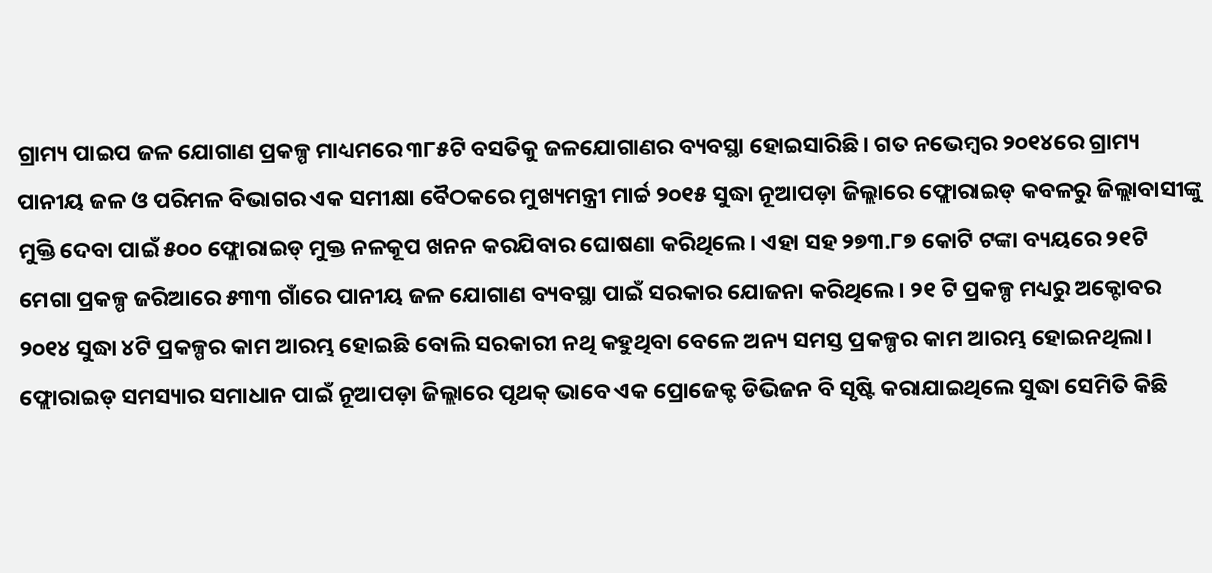ଗ୍ରାମ୍ୟ ପାଇପ ଜଳ ଯୋଗାଣ ପ୍ରକଳ୍ପ ମାଧ୍ୟମରେ ୩୮୫ଟି ବସତିକୁ ଜଳଯୋଗାଣର ବ୍ୟବସ୍ଥା ହୋଇସାରିଛି। ଗତ ନଭେମ୍ୱର ୨୦୧୪ରେ ଗ୍ରାମ୍ୟ ପାନୀୟ ଜଳ ଓ ପରିମଳ ବିଭାଗର ଏକ ସମୀକ୍ଷା ବୈଠକରେ ମୁଖ୍ୟମନ୍ତ୍ରୀ ମାର୍ଚ୍ଚ ୨୦୧୫ ସୁଦ୍ଧା ନୂଆପଡ଼ା ଜିଲ୍ଲାରେ ଫ୍ଲୋରାଇଡ୍ କବଳରୁ ଜିଲ୍ଲାବାସୀଙ୍କୁ ମୁକ୍ତି ଦେବା ପାଇଁ ୫୦୦ ଫ୍ଲୋରାଇଡ୍ ମୁକ୍ତ ନଳକୂପ ଖନନ କରଯିବାର ଘୋଷଣା କରିଥିଲେ। ଏହା ସହ ୨୭୩.୮୭ କୋଟି ଟଙ୍କା ବ୍ୟୟରେ ୨୧ଟି ମେଗା ପ୍ରକଳ୍ପ ଜରିଆରେ ୫୩୩ ଗାଁରେ ପାନୀୟ ଜଳ ଯୋଗାଣ ବ୍ୟବସ୍ଥା ପାଇଁ ସରକାର ଯୋଜନା କରିଥିଲେ। ୨୧ ଟି ପ୍ରକଳ୍ପ ମଧ୍ୟରୁ ଅକ୍ଟୋବର ୨୦୧୪ ସୁଦ୍ଧା ୪ଟି ପ୍ରକଳ୍ପର କାମ ଆରମ୍ଭ ହୋଇଛି ବୋଲି ସରକାରୀ ନଥି କହୁଥିବା ବେଳେ ଅନ୍ୟ ସମସ୍ତ ପ୍ରକଳ୍ପର କାମ ଆରମ୍ଭ ହୋଇନଥିଲା। ଫ୍ଲୋରାଇଡ୍ ସମସ୍ୟାର ସମାଧାନ ପାଇଁ ନୂଆପଡ଼ା ଜିଲ୍ଲାରେ ପୃଥକ୍ ଭାବେ ଏକ ପ୍ରୋଜେକ୍ଟ ଡିଭିଜନ ବି ସୃଷ୍ଟି କରାଯାଇଥିଲେ ସୁଦ୍ଧା ସେମିତି କିଛି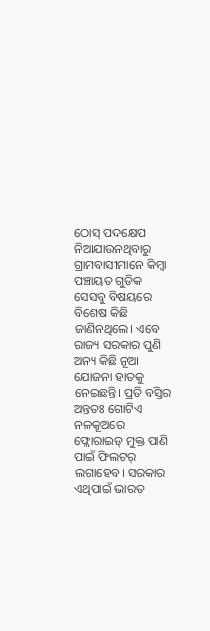ଠୋସ୍ ପଦକ୍ଷେପ ନିଆଯାଉନଥିବାରୁ ଗ୍ରାମବାସୀମାନେ କିମ୍ୱା ପଞ୍ଚାୟତ ଗୁଡିକ ସେସବୁ ବିଷୟରେ ବିଶେଷ କିଛି ଜାଣିନଥିଲେ। ଏବେ ରାଜ୍ୟ ସରକାର ପୁଣି ଅନ୍ୟ କିଛି ନୂଆ ଯୋଜନା ହାତକୁ ନେଇଛନ୍ତି। ପ୍ରତି ବସ୍ତିର ଅନ୍ତତଃ ଗୋଟିଏ ନଳକୂଅରେ ଫ୍ଲୋରାଇଡ୍ ମୁକ୍ତ ପାଣି ପାଇଁ ଫିଲଟର୍ ଲଗାହେବ। ସରକାର ଏଥିପାଇଁ ଭାରତ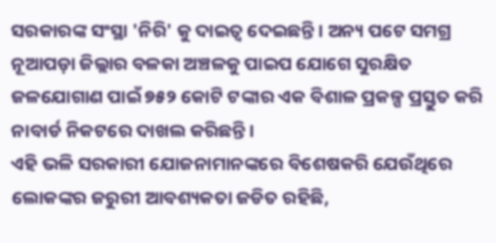ସରକାରଙ୍କ ସଂସ୍ଥା 'ନିରି' କୁ ଦାଇତ୍ୱ ଦେଇଛନ୍ତି। ଅନ୍ୟ ପଟେ ସମଗ୍ର ନୂଆପଡ଼ା ଜିଲ୍ଲାର ବଳକା ଅଞ୍ଚଳକୁ ପାଇପ ଯୋଗେ ସୁରକ୍ଷିତ ଜଳଯୋଗାଣ ପାଇଁ ୭୫୨ କୋଟି ଟଙ୍କାର ଏକ ବିଶାଳ ପ୍ରକଳ୍ପ ପ୍ରସ୍ତୁତ କରି ନାବାର୍ଡ ନିକଟରେ ଦାଖଲ କରିଛନ୍ତି।
ଏହି ଭଳି ସରକାରୀ ଯୋଜନାମାନଙ୍କରେ ବିଶେଷକରି ଯେଉଁଥିରେ ଲୋକଙ୍କର ଜରୁରୀ ଆବଶ୍ୟକତା ଜଡିତ ରହିଛି,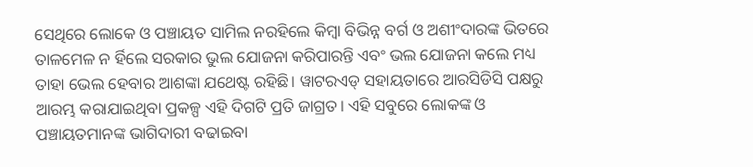ସେଥିରେ ଲୋକେ ଓ ପଞ୍ଚାୟତ ସାମିଲ ନରହିଲେ କିମ୍ୱା ବିଭିନ୍ନ ବର୍ଗ ଓ ଅଶୀଂଦାରଙ୍କ ଭିତରେ ତାଳମେଳ ନ ର୍ହିଲେ ସରକାର ଭୁଲ ଯୋଜନା କରିପାରନ୍ତି ଏବଂ ଭଲ ଯୋଜନା କଲେ ମଧ୍ୟ ତାହା ଭେଲ ହେବାର ଆଶଙ୍କା ଯଥେଷ୍ଟ ରହିଛି। ୱାଟରଏଡ୍ ସହାୟତାରେ ଆରସିଡିସି ପକ୍ଷରୁ ଆରମ୍ଭ କରାଯାଇଥିବା ପ୍ରକଳ୍ପ ଏହି ଦିଗଟି ପ୍ରତି ଜାଗ୍ରତ। ଏହି ସବୁରେ ଲୋକଙ୍କ ଓ ପଞ୍ଚାୟତମାନଙ୍କ ଭାଗିଦାରୀ ବଢାଇବା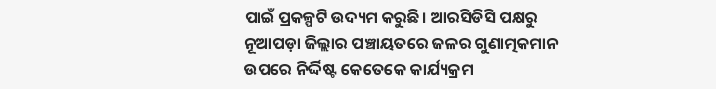ପାଇଁ ପ୍ରକଳ୍ପଟି ଉଦ୍ୟମ କରୁଛି। ଆରସିଡିସି ପକ୍ଷରୁ ନୂଆପଡ଼ା ଜିଲ୍ଲାର ପଞ୍ଚାୟତରେ ଜଳର ଗୁଣାତ୍ମକମାନ ଉପରେ ନିର୍ଦ୍ଦିଷ୍ଟ କେତେକେ କାର୍ଯ୍ୟକ୍ରମ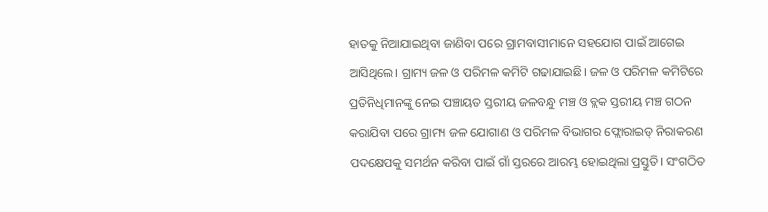ହାତକୁ ନିଆଯାଇଥିବା ଜାଣିବା ପରେ ଗ୍ରାମବାସୀମାନେ ସହଯୋଗ ପାଇଁ ଆଗେଇ ଆସିଥିଲେ। ଗ୍ରାମ୍ୟ ଜଳ ଓ ପରିମଳ କମିଟି ଗଢାଯାଇଛି। ଜଳ ଓ ପରିମଳ କମିଟିରେ ପ୍ରତିନିଧିମାନଙ୍କୁ ନେଇ ପଞ୍ଚାୟତ ସ୍ତରୀୟ ଜଳବନ୍ଧୁ ମଞ୍ଚ ଓ ବ୍ଲକ ସ୍ତରୀୟ ମଞ୍ଚ ଗଠନ କରାଯିବା ପରେ ଗ୍ରାମ୍ୟ ଜଳ ଯୋଗାଣ ଓ ପରିମଳ ବିଭାଗର ଫ୍ଲୋରାଇଡ୍ ନିରାକରଣ ପଦକ୍ଷେପକୁ ସମର୍ଥନ କରିବା ପାଇଁ ଗାଁ ସ୍ତରରେ ଆରମ୍ଭ ହୋଇଥିଲା ପ୍ରସ୍ତୁତି। ସଂଗଠିତ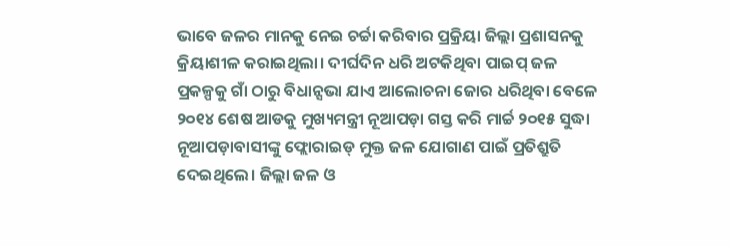ଭାବେ ଜଳର ମାନକୁ ନେଇ ଚର୍ଚ୍ଚା କରିବାର ପ୍ରକ୍ରିୟା ଜିଲ୍ଲା ପ୍ରଶାସନକୁ କ୍ରିୟାଶୀଳ କରାଇଥିଲା। ଦୀର୍ଘଦିନ ଧରି ଅଟକିଥିବା ପାଇପ୍ ଜଳ ପ୍ରକଳ୍ପକୁ ଗାଁ ଠାରୁ ବିଧାନ୍ସଭା ଯାଏ ଆଲୋଚନା ଜୋର ଧରିଥିବା ବେଳେ ୨୦୧୪ ଶେଷ ଆଡକୁ ମୁଖ୍ୟମନ୍ତ୍ରୀ ନୂଆପଡ଼ା ଗସ୍ତ କରି ମାର୍ଚ୍ଚ ୨୦୧୫ ସୁଦ୍ଧା ନୂଆପଡ଼ାବାସୀଙ୍କୁ ଫ୍ଲୋରାଇଡ୍ ମୁକ୍ତ ଜଳ ଯୋଗାଣ ପାଇଁ ପ୍ରତିଶ୍ରୁତି ଦେଇଥିଲେ। ଜିଲ୍ଲା ଜଳ ଓ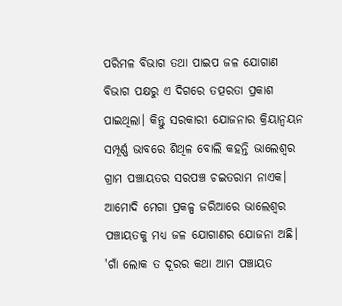ପରିମଳ ବିଭାଗ ତଥା ପାଇପ ଜଳ ଯୋଗାଣ ବିଭାଗ ପକ୍ଷରୁ ଏ ଦିଗରେ ତତ୍ପରତା ପ୍ରକାଶ ପାଇଥିଲା। କିନ୍ତୁ ସରକାରୀ ଯୋଜନାର କ୍ରିୟାନ୍ୱୟନ ସମ୍ପୂର୍ଣ୍ଣ ଭାବରେ ଶିଥିଳ ବୋଲି କହନ୍ତି ଭାଲେଶ୍ୱର ଗ୍ରାମ ପଞ୍ଚାୟତର ସରପଞ୍ଚ ଚଇତରାମ ନାଏକ। ଆମୋଦି ମେଗା ପ୍ରକଳ୍ପ ଜରିଆରେ ଭାଲେଶ୍ୱର ପଞ୍ଚାୟତକୁ ମଧ୍ୟ ଜଳ ଯୋଗାଣର ଯୋଜନା ଅଛି। 'ଗାଁ ଲୋକ ତ ଦୂରର କଥା ଆମ ପଞ୍ଚାୟତ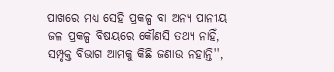ପାଖରେ ମଧ୍ୟ ସେହି ପ୍ରକଳ୍ପ ବା ଅନ୍ୟ ପାନୀୟ ଜଳ ପ୍ରକଳ୍ପ ବିଷୟରେ କୌଣସି ତଥ୍ୟ ନାହିଁ, ସମ୍ପୃକ୍ତ ବିଭାଗ ଆମକୁ କିଛି ଜଣାଉ ନହାନ୍ତି'',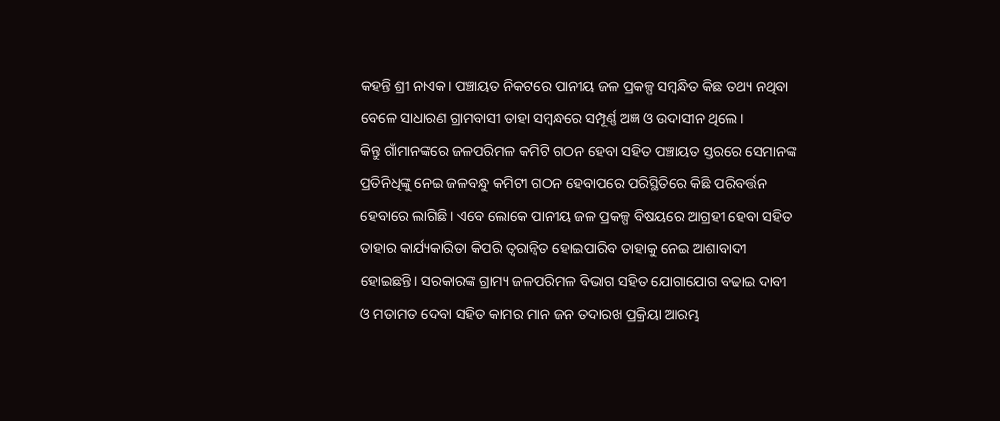କହନ୍ତି ଶ୍ରୀ ନାଏକ। ପଞ୍ଚାୟତ ନିକଟରେ ପାନୀୟ ଜଳ ପ୍ରକଳ୍ପ ସମ୍ୱନ୍ଧିତ କିଛ ତଥ୍ୟ ନଥିବା ବେଳେ ସାଧାରଣ ଗ୍ରାମବାସୀ ତାହା ସମ୍ୱନ୍ଧରେ ସମ୍ପୂର୍ଣ୍ଣ ଅଜ୍ଞ ଓ ଉଦାସୀନ ଥିଲେ।
କିନ୍ତୁ ଗାଁମାନଙ୍କରେ ଜଳପରିମଳ କମିଟି ଗଠନ ହେବା ସହିତ ପଞ୍ଚାୟତ ସ୍ତରରେ ସେମାନଙ୍କ ପ୍ରତିନିଧିଙ୍କୁ ନେଇ ଜଳବନ୍ଧୁ କମିଟୀ ଗଠନ ହେବାପରେ ପରିସ୍ଥିତିରେ କିଛି ପରିବର୍ତ୍ତନ ହେବାରେ ଲାଗିଛି। ଏବେ ଲୋକେ ପାନୀୟ ଜଳ ପ୍ରକଳ୍ପ ବିଷୟରେ ଆଗ୍ରହୀ ହେବା ସହିତ ତାହାର କାର୍ଯ୍ୟକାରିତା କିପରି ତ୍ୱରାନ୍ୱିତ ହୋଇପାରିବ ତାହାକୁ ନେଇ ଆଶାବାଦୀ ହୋଇଛନ୍ତି। ସରକାରଙ୍କ ଗ୍ରାମ୍ୟ ଜଳପରିମଳ ବିଭାଗ ସହିତ ଯୋଗାଯୋଗ ବଢାଇ ଦାବୀ ଓ ମତାମତ ଦେବା ସହିତ କାମର ମାନ ଜନ ତଦାରଖ ପ୍ରକ୍ରିୟା ଆରମ୍ଭ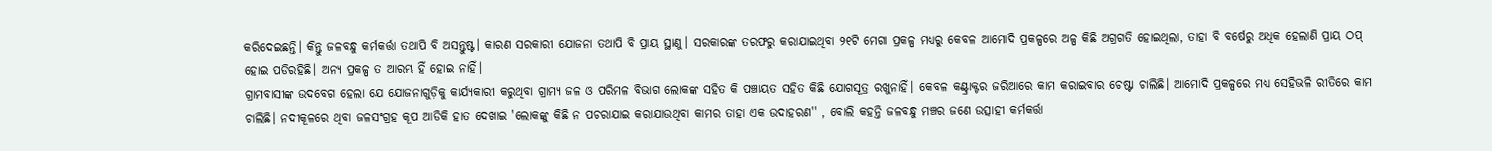କରିଦେଇଛନ୍ତି। କିନ୍ତୁ ଜଳବନ୍ଧୁ କର୍ମକର୍ତ୍ତା ତଥାପି ବି ଅସନ୍ତୁଷ୍ଟ। କାରଣ ସରକାରୀ ଯୋଜନା ତଥାପି ବି ପ୍ରାୟ ସ୍ଥାଣୁ। ସରକାରଙ୍କ ତରଫରୁ କରାଯାଇଥିବା ୨୧ଟି ମେଗା ପ୍ରକଳ୍ପ ମଧ୍ୟରୁ କେବଳ ଆମୋଦି ପ୍ରକଳ୍ପରେ ଅଳ୍ପ କିଛି ଅଗ୍ରଗତି ହୋଇଥିଲା, ତାହା ବି ବର୍ଷେରୁ ଅଧିକ ହେଲାଣି ପ୍ରାୟ ଠପ୍ ହୋଇ ପଡିରହିଛି। ଅନ୍ୟ ପ୍ରକଳ୍ପ ତ ଆରମ୍ଭ ହିଁ ହୋଇ ନାହିଁ।
ଗ୍ରାମବାସୀଙ୍କ ଉଦବେଗ ହେଲା ଯେ ଯୋଜନାଗୁଡ଼ିକୁ କାର୍ଯ୍ୟକାରୀ କରୁଥିବା ଗ୍ରାମ୍ୟ ଜଳ ଓ ପରିମଳ ବିଭାଗ ଲୋକଙ୍କ ସହିତ କି ପଞ୍ଚାୟତ ସହିତ କିଛି ଯୋଗସୂତ୍ର ରଖୁନାହିଁ। କେବଳ କଣ୍ଟ୍ରାକ୍ଟର ଜରିଆରେ କାମ କରାଇବାର ଚେଷ୍ଟା ଚାଲିଛି। ଆମୋଦି ପ୍ରକଳ୍ପରେ ମଧ୍ୟ ସେହିଭଳି ରୀତିରେ କାମ ଚାଲିଛି। ନଦୀକୂଳରେ ଥିବା ଜଳସଂଗ୍ରହ କୂପ ଆଡିକି ହାତ ଦେଖାଇ 'ଲୋକଙ୍କୁ କିଛି ନ ପଚରାଯାଇ କରାଯାଉଥିବା କାମର ତାହା ଏକ ଉଦାହରଣ'' , ବୋଲି କହନ୍ତି ଜଳବନ୍ଧୁ ମଞ୍ଚର ଜଣେ ଉତ୍ସାହୀ କର୍ମକର୍ତ୍ତା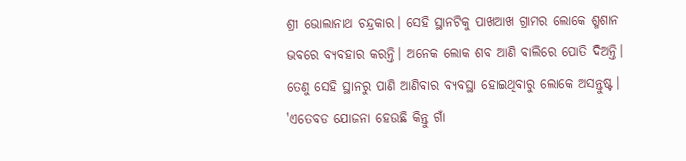ଶ୍ରୀ ଭୋଲାନାଥ ଚନ୍ଦ୍ରକାର। ସେହି ସ୍ଥାନଟିକୁ ପାଖଆଖ ଗ୍ରାମର ଲୋକେ ଶ୍ମଶାନ ଭବରେ ବ୍ୟବହାର କରନ୍ତି। ଅନେକ ଲୋକ ଶବ ଆଣି ବାଲିରେ ପୋତି ଦିଅନ୍ତି। ତେଣୁ ସେହି ସ୍ଥାନରୁ ପାଣି ଆଣିବାର ବ୍ୟବସ୍ଥା ହୋଇଥିବାରୁ ଲୋକେ ଅସନ୍ତୁଷ୍ଟ। 'ଏତେବଡ ଯୋଜନା ହେଉଛି କିନ୍ତୁ ଗାଁ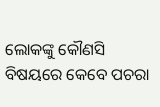ଲୋକଙ୍କୁ କୌଣସି ବିଷୟରେ କେବେ ପଚରା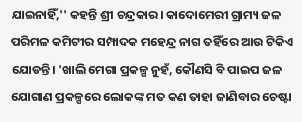ଯାଇନାହିଁ,'' କହନ୍ତି ଶ୍ରୀ ଚନ୍ଦ୍ରକାର। କାଦୋମେରୀ ଗ୍ରାମ୍ୟ ଜଳ ପରିମଳ କମିଟୀର ସମ୍ପାଦକ ମହେନ୍ଦ୍ର ନାଗ ତହିଁରେ ଆଉ ଟିକିଏ ଯୋଡନ୍ତି। 'ଖାଲି ମେଗା ପ୍ରକଳ୍ପ ନୁହଁ, କୌଣସି ବି ପାଇପ ଜଳ ଯୋଗାଣ ପ୍ରକଳ୍ପରେ ଲୋକଙ୍କ ମତ କଣ ତାହା ଜାଣିବାର ଚେଷ୍ଟା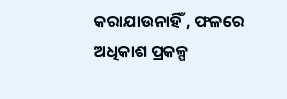କରାଯାଉନାହିଁ , ଫଳରେ ଅଧିକାଶ ପ୍ରକଳ୍ପ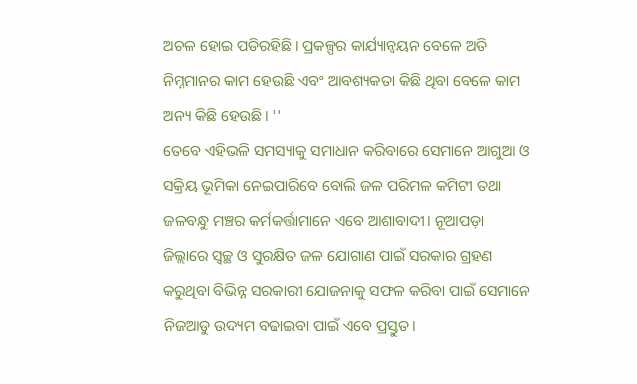ଅଚଳ ହୋଇ ପଡିରହିଛି। ପ୍ରକଳ୍ପର କାର୍ଯ୍ୟାନ୍ୱୟନ ବେଳେ ଅତି ନିମ୍ନମାନର କାମ ହେଉଛି ଏବଂ ଆବଶ୍ୟକତା କିଛି ଥିବା ବେଳେ କାମ ଅନ୍ୟ କିଛି ହେଉଛି। ''
ତେବେ ଏହିଭଳି ସମସ୍ୟାକୁ ସମାଧାନ କରିବାରେ ସେମାନେ ଆଗୁଆ ଓ ସକ୍ରିୟ ଭୂମିକା ନେଇପାରିବେ ବୋଲି ଜଳ ପରିମଳ କମିଟୀ ତଥା ଜଳବନ୍ଧୁ ମଞ୍ଚର କର୍ମକର୍ତ୍ତାମାନେ ଏବେ ଆଶାବାଦୀ। ନୂଆପଡ଼ା ଜିଲ୍ଲାରେ ସ୍ୱଚ୍ଛ ଓ ସୁରକ୍ଷିତ ଜଳ ଯୋଗାଣ ପାଇଁ ସରକାର ଗ୍ରହଣ କରୁଥିବା ବିଭିନ୍ନ ସରକାରୀ ଯୋଜନାକୁ ସଫଳ କରିବା ପାଇଁ ସେମାନେ ନିଜଆଡୁ ଉଦ୍ୟମ ବଢାଇବା ପାଇଁ ଏବେ ପ୍ରସ୍ତୁତ।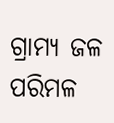ଗ୍ରାମ୍ୟ ଜଳ ପରିମଳ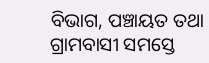ବିଭାଗ, ପଞ୍ଚାୟତ ତଥା ଗ୍ରାମବାସୀ ସମସ୍ତେ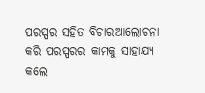ପରସ୍ପର ସହିତ ବିଚାରଆଲୋଚନା କରି ପରସ୍ପରର କାମକୁ ସାହାଯ୍ୟ କଲେ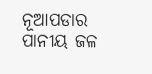ନୂଆପଡାର ପାନୀୟ ଜଳ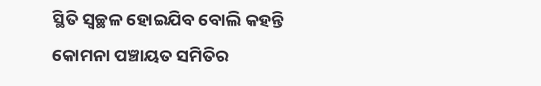ସ୍ଥିତି ସ୍ୱଚ୍ଛଳ ହୋଇଯିବ ବୋଲି କହନ୍ତି କୋମନା ପଞ୍ଚାୟତ ସମିତିର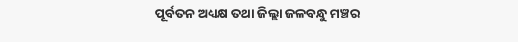ପୂର୍ବତନ ଅଧ୍ୟକ୍ଷ ତଥା ଜିଲ୍ଲା ଜଳବନ୍ଧୁ ମଞ୍ଚର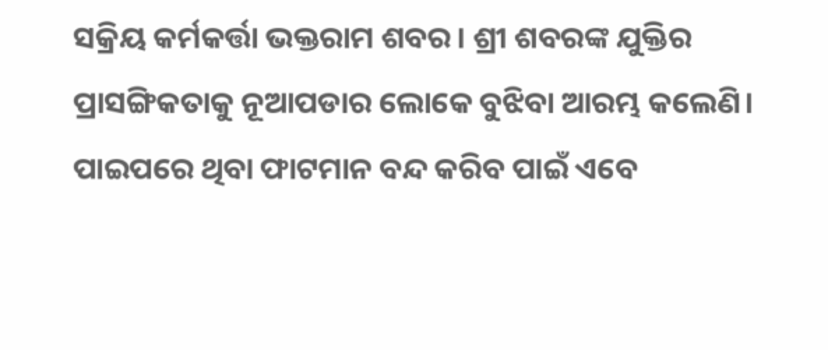ସକ୍ରିୟ କର୍ମକର୍ତ୍ତା ଭକ୍ତରାମ ଶବର। ଶ୍ରୀ ଶବରଙ୍କ ଯୁକ୍ତିର ପ୍ରାସଙ୍ଗିକତାକୁ ନୂଆପଡାର ଲୋକେ ବୁଝିବା ଆରମ୍ଭ କଲେଣି। ପାଇପରେ ଥିବା ଫାଟମାନ ବନ୍ଦ କରିବ ପାଇଁ ଏବେ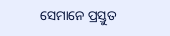ସେମାନେ ପ୍ରସ୍ତୁତ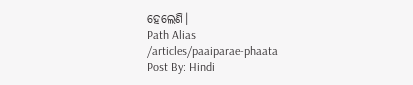ହେଲେଣି।
Path Alias
/articles/paaiparae-phaata
Post By: Hindi